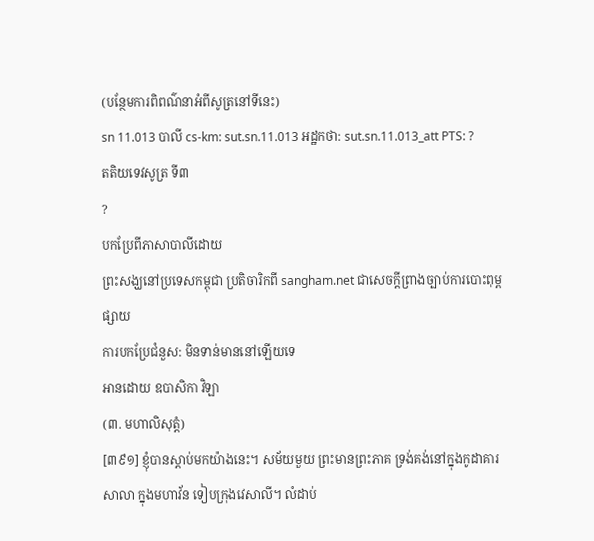(បន្ថែមការពិពណ៌នាអំពីសូត្រនៅទីនេះ)
sn 11.013 បាលី cs-km: sut.sn.11.013 អដ្ឋកថា: sut.sn.11.013_att PTS: ?
តតិយទេវសូត្រ ទី៣
?
បកប្រែពីភាសាបាលីដោយ
ព្រះសង្ឃនៅប្រទេសកម្ពុជា ប្រតិចារិកពី sangham.net ជាសេចក្តីព្រាងច្បាប់ការបោះពុម្ពផ្សាយ
ការបកប្រែជំនួស: មិនទាន់មាននៅឡើយទេ
អានដោយ ឧបាសិកា វិឡា
(៣. មហាលិសុត្តំ)
[៣៩១] ខ្ញុំបានស្តាប់មកយ៉ាងនេះ។ សម័យមួយ ព្រះមានព្រះភាគ ទ្រង់គង់នៅក្នុងកូដាគារសាលា ក្នុងមហាវ័ន ទៀបក្រុងវេសាលី។ លំដាប់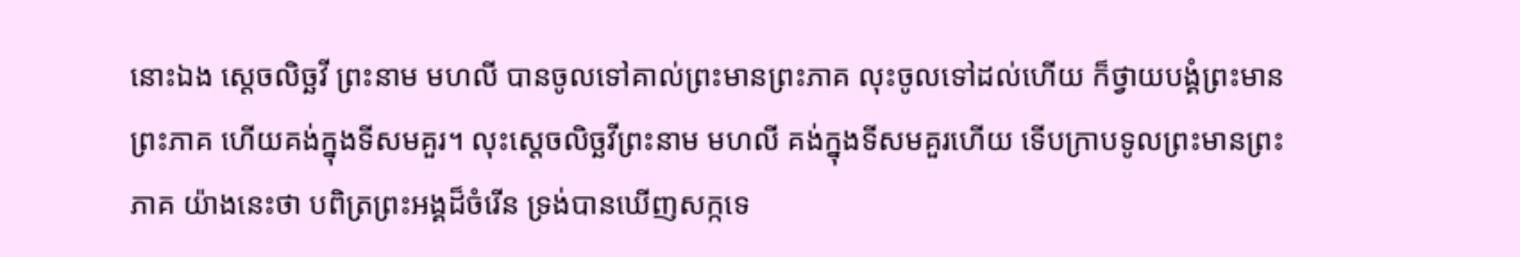នោះឯង ស្តេចលិច្ឆវី ព្រះនាម មហលី បានចូលទៅគាល់ព្រះមានព្រះភាគ លុះចូលទៅដល់ហើយ ក៏ថ្វាយបង្គំព្រះមានព្រះភាគ ហើយគង់ក្នុងទីសមគួរ។ លុះស្តេចលិច្ឆវីព្រះនាម មហលី គង់ក្នុងទីសមគួរហើយ ទើបក្រាបទូលព្រះមានព្រះភាគ យ៉ាងនេះថា បពិត្រព្រះអង្គដ៏ចំរើន ទ្រង់បានឃើញសក្កទេ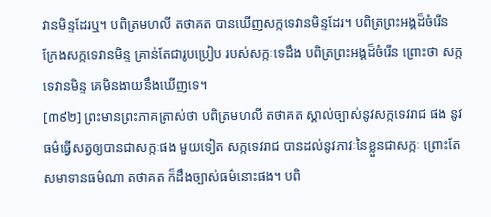វានមិន្ទដែរឬ។ បពិត្រមហលី តថាគត បានឃើញសក្កទេវានមិន្ទដែរ។ បពិត្រព្រះអង្គដ៏ចំរើន ក្រែងសក្កទេវានមិន្ទ គ្រាន់តែជារូបប្រៀប របស់សក្កៈទេដឹង បពិត្រព្រះអង្គដ៏ចំរើន ព្រោះថា សក្កទេវានមិន្ទ គេមិនងាយនឹងឃើញទេ។
[៣៩២] ព្រះមានព្រះភាគត្រាស់ថា បពិត្រមហលី តថាគត ស្គាល់ច្បាស់នូវសក្កទេវរាជ ផង នូវធម៌ធ្វើសត្វឲ្យបានជាសក្កៈផង មួយទៀត សក្កទេវរាជ បានដល់នូវភាវៈនៃខ្លួនជាសក្កៈ ព្រោះតែសមាទានធម៌ណា តថាគត ក៏ដឹងច្បាស់ធម៌នោះផង។ បពិ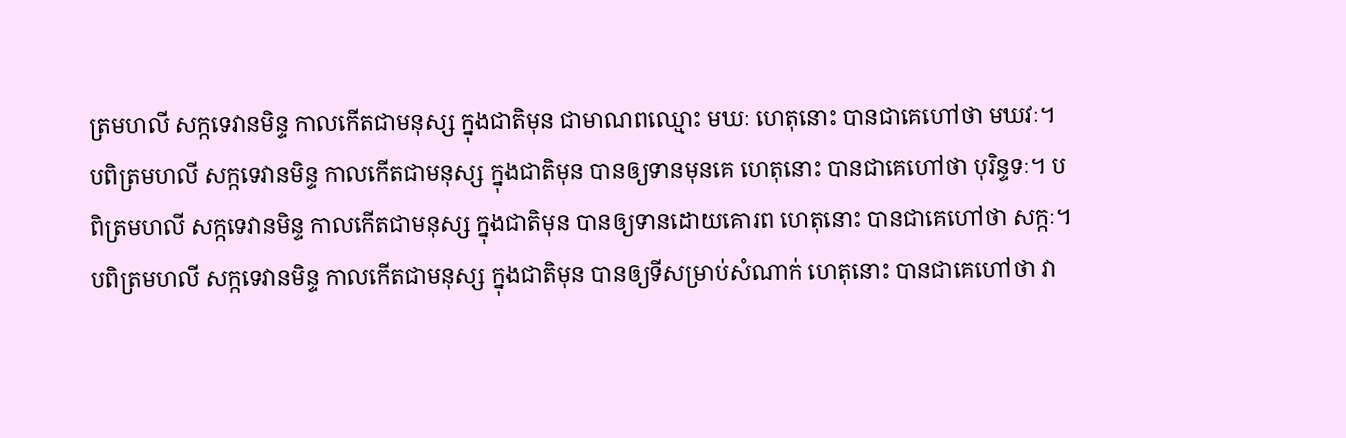ត្រមហលី សក្កទេវានមិន្ទ កាលកើតជាមនុស្ស ក្នុងជាតិមុន ជាមាណពឈ្មោះ មឃៈ ហេតុនោះ បានជាគេហៅថា មឃវៈ។ បពិត្រមហលី សក្កទេវានមិន្ទ កាលកើតជាមនុស្ស ក្នុងជាតិមុន បានឲ្យទានមុនគេ ហេតុនោះ បានជាគេហៅថា បុរិន្ទទៈ។ បពិត្រមហលី សក្កទេវានមិន្ទ កាលកើតជាមនុស្ស ក្នុងជាតិមុន បានឲ្យទានដោយគោរព ហេតុនោះ បានជាគេហៅថា សក្កៈ។ បពិត្រមហលី សក្កទេវានមិន្ទ កាលកើតជាមនុស្ស ក្នុងជាតិមុន បានឲ្យទីសម្រាប់សំណាក់ ហេតុនោះ បានជាគេហៅថា វា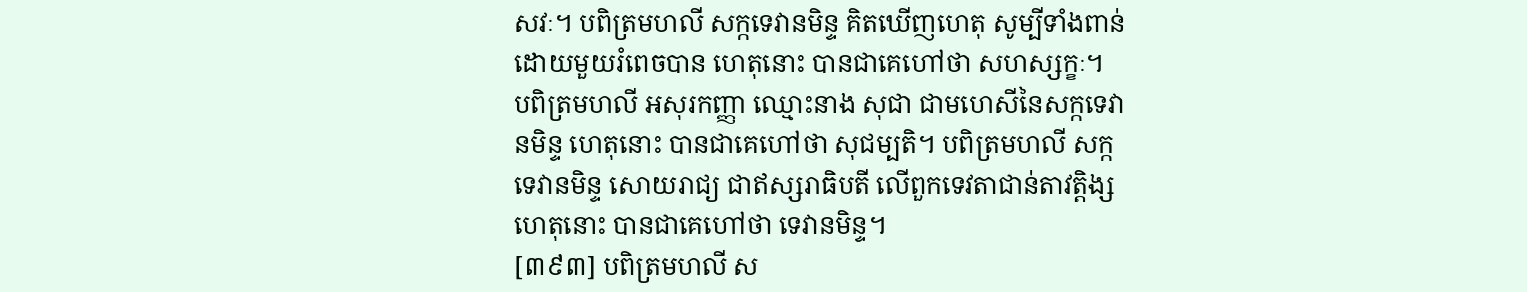សវៈ។ បពិត្រមហលី សក្កទេវានមិន្ទ គិតឃើញហេតុ សូម្បីទាំងពាន់ ដោយមួយរំពេចបាន ហេតុនោះ បានជាគេហៅថា សហស្សក្ខៈ។ បពិត្រមហលី អសុរកញ្ញា ឈ្មោះនាង សុជា ជាមហេសីនៃសក្កទេវានមិន្ទ ហេតុនោះ បានជាគេហៅថា សុជម្បតិ។ បពិត្រមហលី សក្កទេវានមិន្ទ សោយរាជ្យ ជាឥស្សរាធិបតី លើពួកទេវតាជាន់តាវត្តិង្ស ហេតុនោះ បានជាគេហៅថា ទេវានមិន្ទ។
[៣៩៣] បពិត្រមហលី ស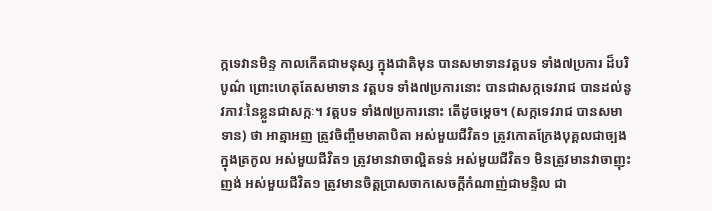ក្កទេវានមិន្ទ កាលកើតជាមនុស្ស ក្នុងជាតិមុន បានសមាទានវត្តបទ ទាំង៧ប្រការ ដ៏បរិបូណ៌ ព្រោះហេតុតែសមាទាន វត្តបទ ទាំង៧ប្រការនោះ បានជាសក្កទេវរាជ បានដល់នូវភាវៈនៃខ្លួនជាសក្កៈ។ វត្តបទ ទាំង៧ប្រការនោះ តើដូចម្តេច។ (សក្កទេវរាជ បានសមាទាន) ថា អាត្មាអញ ត្រូវចិញ្ចឹមមាតាបិតា អស់មួយជីវិត១ ត្រូវកោតក្រែងបុគ្គលជាច្បងក្នុងត្រកូល អស់មួយជីវិត១ ត្រូវមានវាចាល្អិតទន់ អស់មួយជីវិត១ មិនត្រូវមានវាចាញុះញង់ អស់មួយជីវិត១ ត្រូវមានចិត្តប្រាសចាកសេចក្តីកំណាញ់ជាមន្ទិល ជា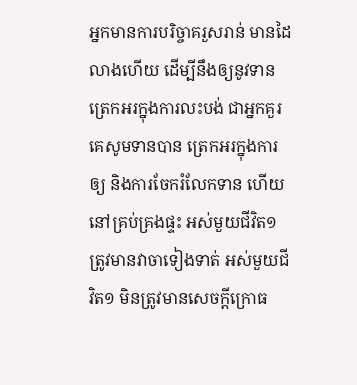អ្នកមានការបរិច្ចាគរួសរាន់ មានដៃលាងហើយ ដើម្បីនឹងឲ្យនូវទាន ត្រេកអរក្នុងការលះបង់ ជាអ្នកគួរគេសូមទានបាន ត្រេកអរក្នុងការឲ្យ និងការចែករំលែកទាន ហើយនៅគ្រប់គ្រងផ្ទះ អស់មួយជីវិត១ ត្រូវមានវាចាទៀងទាត់ អស់មួយជីវិត១ មិនត្រូវមានសេចក្តីក្រោធ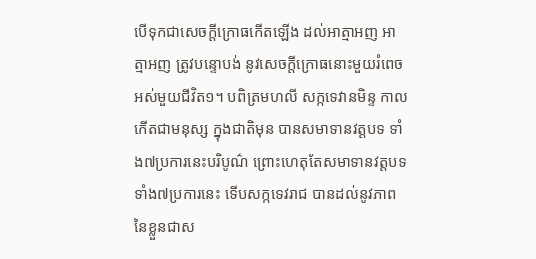បើទុកជាសេចក្តីក្រោធកើតឡើង ដល់អាត្មាអញ អាត្មាអញ ត្រូវបន្ទោបង់ នូវសេចក្តីក្រោធនោះមួយរំពេច អស់មួយជីវិត១។ បពិត្រមហលី សក្កទេវានមិន្ទ កាលកើតជាមនុស្ស ក្នុងជាតិមុន បានសមាទានវត្តបទ ទាំង៧ប្រការនេះបរិបូណ៌ ព្រោះហេតុតែសមាទានវត្តបទ ទាំង៧ប្រការនេះ ទើបសក្កទេវរាជ បានដល់នូវភាពនៃខ្លួនជាស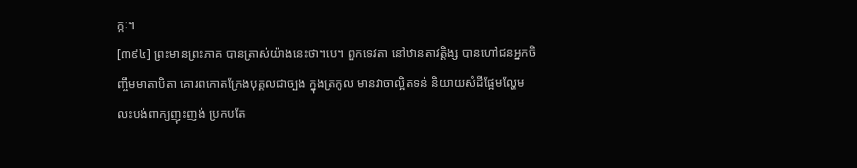ក្កៈ។
[៣៩៤] ព្រះមានព្រះភាគ បានត្រាស់យ៉ាងនេះថា។បេ។ ពួកទេវតា នៅឋានតាវត្តិង្ស បានហៅជនអ្នកចិញ្ចឹមមាតាបិតា គោរពកោតក្រែងបុគ្គលជាច្បង ក្នុងត្រកូល មានវាចាល្អិតទន់ និយាយសំដីផ្អែមល្ហែម លះបង់ពាក្យញុះញង់ ប្រកបតែ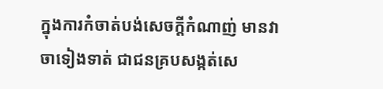ក្នុងការកំចាត់បង់សេចក្តីកំណាញ់ មានវាចាទៀងទាត់ ជាជនគ្របសង្កត់សេ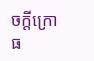ចក្តីក្រោធ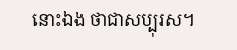នោះឯង ថាជាសប្បុរស។